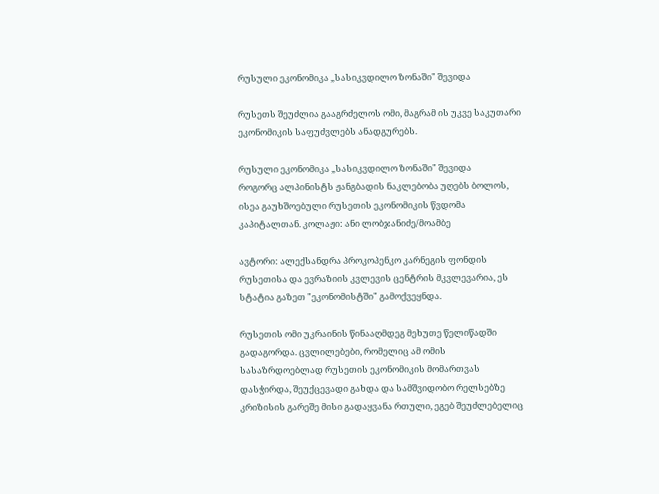რუსული ეკონომიკა „სასიკვდილო ზონაში" შევიდა

რუსეთს შეუძლია გააგრძელოს ომი, მაგრამ ის უკვე საკუთარი ეკონომიკის საფუძვლებს ანადგურებს.

რუსული ეკონომიკა „სასიკვდილო ზონაში" შევიდა
როგორც ალპინისტს ჟანგბადის ნაკლებობა უღებს ბოლოს, ისეა გაუხშოებული რუსეთის ეკონომიკის წვდომა კაპიტალთან. კოლაჟი: ანი ლობჯანიძე/მოამბე

ავტორი: ალექსანდრა პროკოპენკო კარნეგის ფონდის რუსეთისა და ევრაზიის კვლევის ცენტრის მკვლევარია, ეს სტატია გაზეთ "ეკონომისტში" გამოქვეყნდა.

რუსეთის ომი უკრაინის წინააღმდეგ მეხუთე წელიწადში გადაგორდა. ცვლილებები, რომელიც ამ ომის სასაზრდოებლად რუსეთის ეკონომიკის მომართვას დასჭირდა, შეუქცევადი გახდა და სამშვიდობო რელსებზე კრიზისის გარეშე მისი გადაყვანა რთული, ეგებ შეუძლებელიც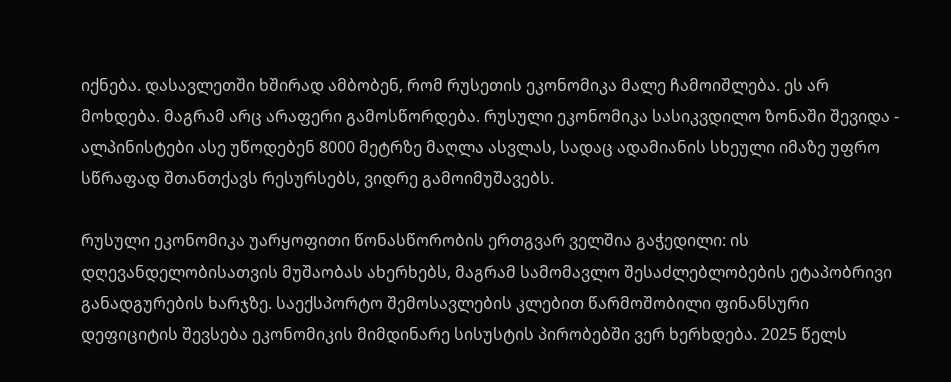იქნება. დასავლეთში ხშირად ამბობენ, რომ რუსეთის ეკონომიკა მალე ჩამოიშლება. ეს არ მოხდება. მაგრამ არც არაფერი გამოსწორდება. რუსული ეკონომიკა სასიკვდილო ზონაში შევიდა - ალპინისტები ასე უწოდებენ 8000 მეტრზე მაღლა ასვლას, სადაც ადამიანის სხეული იმაზე უფრო სწრაფად შთანთქავს რესურსებს, ვიდრე გამოიმუშავებს.

რუსული ეკონომიკა უარყოფითი წონასწორობის ერთგვარ ველშია გაჭედილი: ის დღევანდელობისათვის მუშაობას ახერხებს, მაგრამ სამომავლო შესაძლებლობების ეტაპობრივი განადგურების ხარჯზე. საექსპორტო შემოსავლების კლებით წარმოშობილი ფინანსური დეფიციტის შევსება ეკონომიკის მიმდინარე სისუსტის პირობებში ვერ ხერხდება. 2025 წელს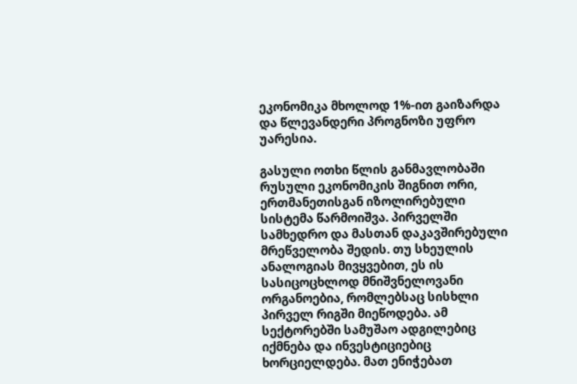ეკონომიკა მხოლოდ 1%-ით გაიზარდა და წლევანდერი პროგნოზი უფრო უარესია.

გასული ოთხი წლის განმავლობაში რუსული ეკონომიკის შიგნით ორი, ერთმანეთისგან იზოლირებული სისტემა წარმოიშვა. პირველში სამხედრო და მასთან დაკავშირებული მრეწველობა შედის. თუ სხეულის ანალოგიას მივყვებით, ეს ის სასიცოცხლოდ მნიშვნელოვანი ორგანოებია, რომლებსაც სისხლი პირველ რიგში მიეწოდება. ამ სექტორებში სამუშაო ადგილებიც იქმნება და ინვესტიციებიც ხორციელდება. მათ ენიჭებათ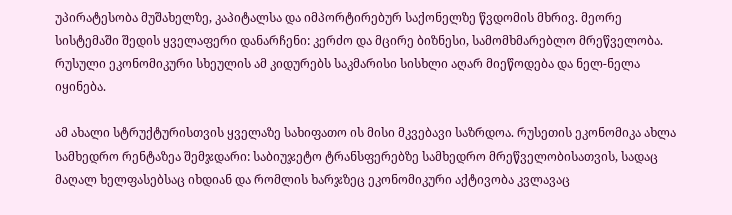უპირატესობა მუშახელზე, კაპიტალსა და იმპორტირებურ საქონელზე წვდომის მხრივ. მეორე სისტემაში შედის ყველაფერი დანარჩენი: კერძო და მცირე ბიზნესი, სამომხმარებლო მრეწველობა. რუსული ეკონომიკური სხეულის ამ კიდურებს საკმარისი სისხლი აღარ მიეწოდება და ნელ-ნელა იყინება.

ამ ახალი სტრუქტურისთვის ყველაზე სახიფათო ის მისი მკვებავი საზრდოა. რუსეთის ეკონომიკა ახლა სამხედრო რენტაზეა შემჯდარი: საბიუჯეტო ტრანსფერებზე სამხედრო მრეწველობისათვის, სადაც მაღალ ხელფასებსაც იხდიან და რომლის ხარჯზეც ეკონომიკური აქტივობა კვლავაც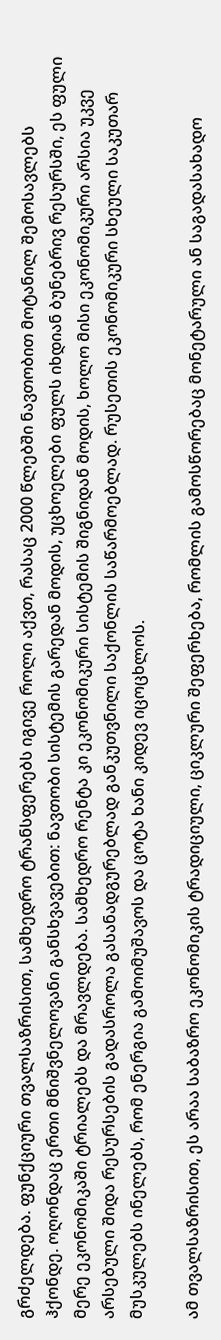გრძელდება. ფუნქციური თვალსაზრისით, სამხედრო ტრანსფერებს იგივე როლი აქვთ, რასაც 2000 წლებში ნავთობით მოტანილ შემოსავლებს ჰქონდე. ოღონდაც ერთი მნიშვნელოვანი განსხვავებით: ნავთობი სისტემის გარედან მოდის, უცხოელები ფულს იხდიან ბუნებრივ რესურსში, ეს ფული მერე ეკონომიკაში ტრიალებს და მრავლდება. სამხედრო რენტა კი ეკონომიკური სისტემის შიგნიდან მოდის, ხოლო მისი ეკონომიკური არსია უკვე არსებული შიდა რესურსების გადასროლა გასანადგურებლად განკუთვნილი საქონლის საწარმოებლად. რუსეთის ეკონომიკური სხეული საკუთარ მუსკულებს ინელებს, რომ ენერგია გამოიმუშავოს და ცოტა ხანი კიდევ იცოცხლოს.

ამ თვალსაზრისით, ეს არაა საბაზრო ეკონომიკის ტრადიციული, ციკლური შეფერხება, რომლის გამოსწორებაც მონეტარული ან საგადასახადო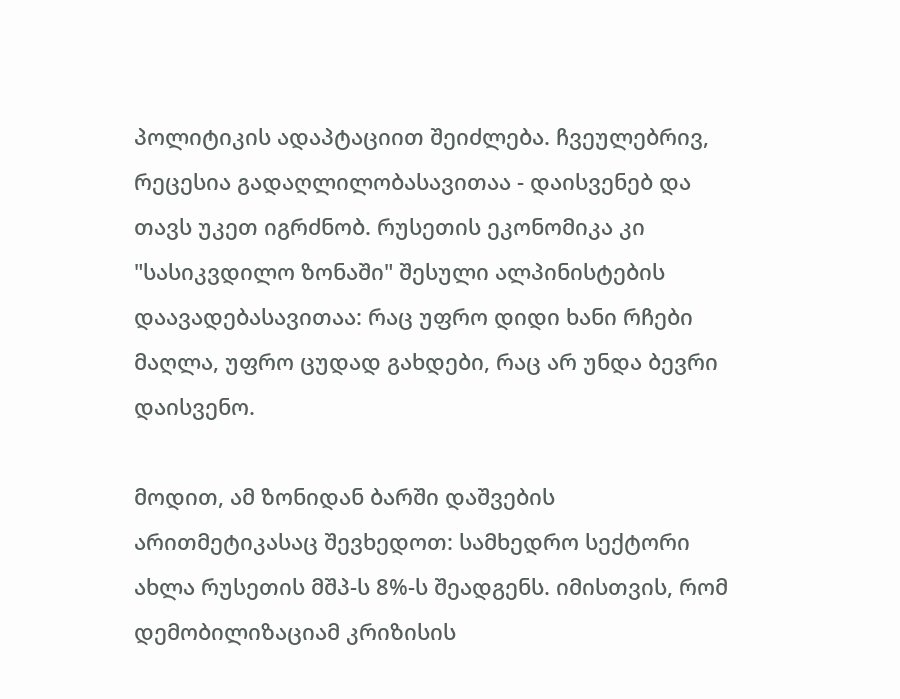პოლიტიკის ადაპტაციით შეიძლება. ჩვეულებრივ, რეცესია გადაღლილობასავითაა - დაისვენებ და თავს უკეთ იგრძნობ. რუსეთის ეკონომიკა კი "სასიკვდილო ზონაში" შესული ალპინისტების დაავადებასავითაა: რაც უფრო დიდი ხანი რჩები მაღლა, უფრო ცუდად გახდები, რაც არ უნდა ბევრი დაისვენო.

მოდით, ამ ზონიდან ბარში დაშვების არითმეტიკასაც შევხედოთ: სამხედრო სექტორი ახლა რუსეთის მშპ-ს 8%-ს შეადგენს. იმისთვის, რომ დემობილიზაციამ კრიზისის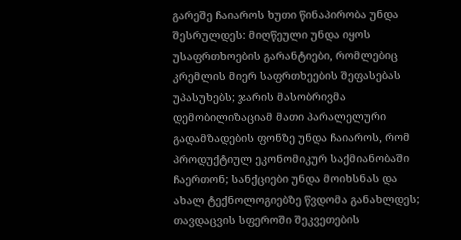გარეშე ჩაიაროს ხუთი წინაპირობა უნდა შესრულდეს: მიღწეული უნდა იყოს უსაფრთხოების გარანტიები, რომლებიც კრემლის მიერ საფრთხეების შეფასებას უპასუხებს; ჯარის მასობრივმა დემობილიზაციამ მათი პარალელური გადამზადების ფონზე უნდა ჩაიაროს, რომ პროდუქტიულ ეკონომიკურ საქმიანობაში ჩაერთონ; სანქციები უნდა მოიხსნას და ახალ ტექნოლოგიებზე წვდომა განახლდეს; თავდაცვის სფეროში შეკვეთების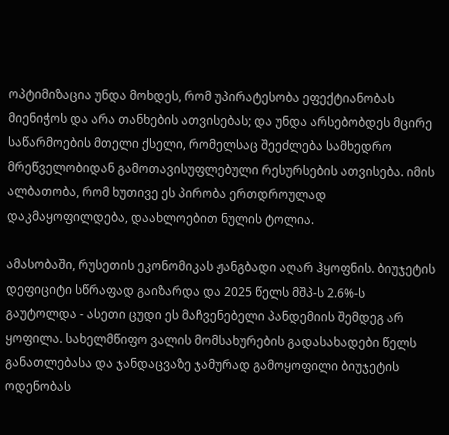ოპტიმიზაცია უნდა მოხდეს, რომ უპირატესობა ეფექტიანობას მიენიჭოს და არა თანხების ათვისებას; და უნდა არსებობდეს მცირე საწარმოების მთელი ქსელი, რომელსაც შეეძლება სამხედრო მრეწველობიდან გამოთავისუფლებული რესურსების ათვისება. იმის ალბათობა, რომ ხუთივე ეს პირობა ერთდროულად დაკმაყოფილდება, დაახლოებით ნულის ტოლია.

ამასობაში, რუსეთის ეკონომიკას ჟანგბადი აღარ ჰყოფნის. ბიუჯეტის დეფიციტი სწრაფად გაიზარდა და 2025 წელს მშპ-ს 2.6%-ს გაუტოლდა - ასეთი ცუდი ეს მაჩვენებელი პანდემიის შემდეგ არ ყოფილა. სახელმწიფო ვალის მომსახურების გადასახადები წელს განათლებასა და ჯანდაცვაზე ჯამურად გამოყოფილი ბიუჯეტის ოდენობას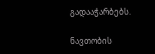გადააჭარბებს.

ნავთობის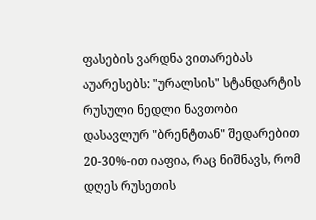ფასების ვარდნა ვითარებას აუარესებს: "ურალსის" სტანდარტის რუსული ნედლი ნავთობი დასავლურ "ბრენტთან" შედარებით 20-30%-ით იაფია, რაც ნიშნავს, რომ დღეს რუსეთის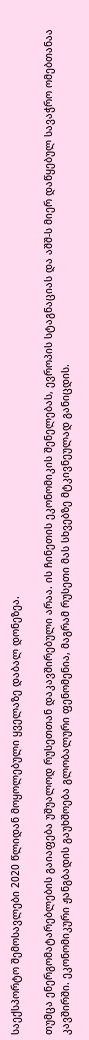საექსპორტო შემოსავლები 2020 წლიდან მოყოლებული ყველაზე დაბალ დონეზეა.

თუმცა ენერგომატარებლების გაიაფება უშუალოდ რუსეთთან დაკავშირებული არაა. ის ჩინეთის ეკონომიკის შენელებას, ევროპის სტაგნაციას და აშშ-ს მიერ დაწყებულ სავაჭრო ომებთანაა კავშირში. ეკონომიკური ჟანგბადის გაუხშოება გლობალური ფენომენია, მაგრამ რუსეთი მას სხვებზე მტკივნეულად განიცდის.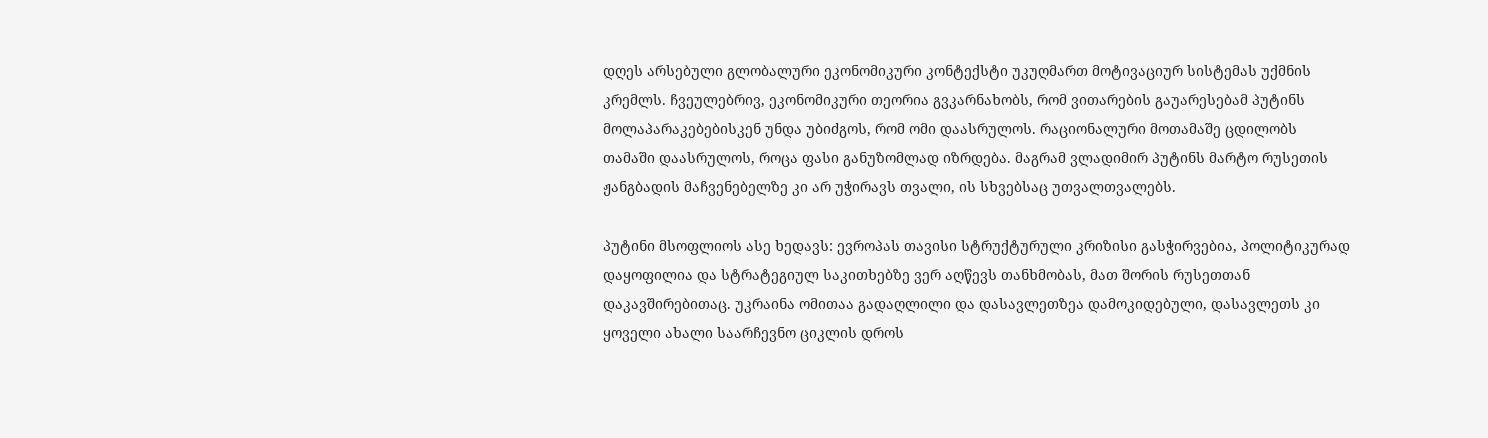დღეს არსებული გლობალური ეკონომიკური კონტექსტი უკუღმართ მოტივაციურ სისტემას უქმნის კრემლს. ჩვეულებრივ, ეკონომიკური თეორია გვკარნახობს, რომ ვითარების გაუარესებამ პუტინს მოლაპარაკებებისკენ უნდა უბიძგოს, რომ ომი დაასრულოს. რაციონალური მოთამაშე ცდილობს თამაში დაასრულოს, როცა ფასი განუზომლად იზრდება. მაგრამ ვლადიმირ პუტინს მარტო რუსეთის ჟანგბადის მაჩვენებელზე კი არ უჭირავს თვალი, ის სხვებსაც უთვალთვალებს.

პუტინი მსოფლიოს ასე ხედავს: ევროპას თავისი სტრუქტურული კრიზისი გასჭირვებია, პოლიტიკურად დაყოფილია და სტრატეგიულ საკითხებზე ვერ აღწევს თანხმობას, მათ შორის რუსეთთან დაკავშირებითაც. უკრაინა ომითაა გადაღლილი და დასავლეთზეა დამოკიდებული, დასავლეთს კი ყოველი ახალი საარჩევნო ციკლის დროს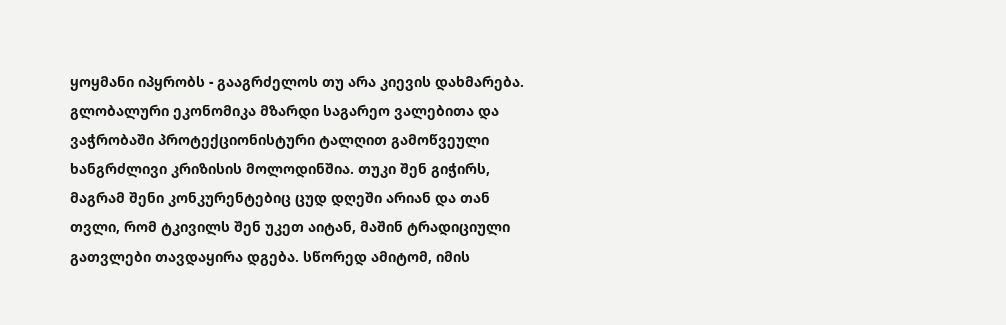ყოყმანი იპყრობს - გააგრძელოს თუ არა კიევის დახმარება. გლობალური ეკონომიკა მზარდი საგარეო ვალებითა და ვაჭრობაში პროტექციონისტური ტალღით გამოწვეული ხანგრძლივი კრიზისის მოლოდინშია. თუკი შენ გიჭირს, მაგრამ შენი კონკურენტებიც ცუდ დღეში არიან და თან თვლი, რომ ტკივილს შენ უკეთ აიტან, მაშინ ტრადიციული გათვლები თავდაყირა დგება. სწორედ ამიტომ, იმის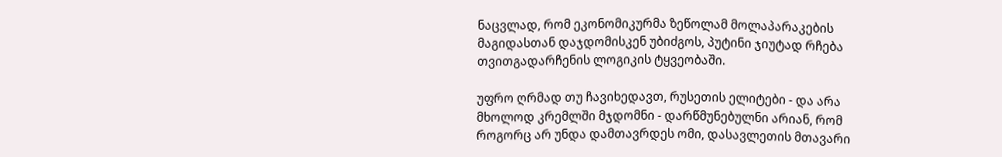ნაცვლად, რომ ეკონომიკურმა ზეწოლამ მოლაპარაკების მაგიდასთან დაჯდომისკენ უბიძგოს, პუტინი ჯიუტად რჩება თვითგადარჩენის ლოგიკის ტყვეობაში.

უფრო ღრმად თუ ჩავიხედავთ, რუსეთის ელიტები - და არა მხოლოდ კრემლში მჯდომნი - დარწმუნებულნი არიან, რომ როგორც არ უნდა დამთავრდეს ომი, დასავლეთის მთავარი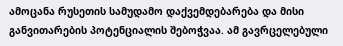ამოცანა რუსეთის სამუდამო დაქვემდებარება და მისი განვითარების პოტენციალის შებოჭვაა. ამ გავრცელებული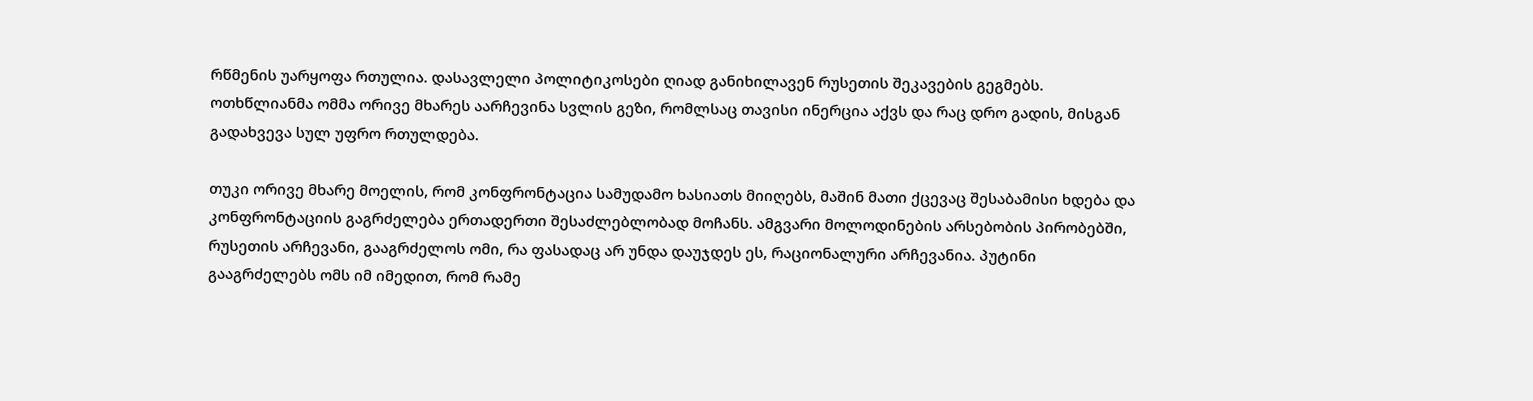რწმენის უარყოფა რთულია. დასავლელი პოლიტიკოსები ღიად განიხილავენ რუსეთის შეკავების გეგმებს. ოთხწლიანმა ომმა ორივე მხარეს აარჩევინა სვლის გეზი, რომლსაც თავისი ინერცია აქვს და რაც დრო გადის, მისგან გადახვევა სულ უფრო რთულდება.

თუკი ორივე მხარე მოელის, რომ კონფრონტაცია სამუდამო ხასიათს მიიღებს, მაშინ მათი ქცევაც შესაბამისი ხდება და კონფრონტაციის გაგრძელება ერთადერთი შესაძლებლობად მოჩანს. ამგვარი მოლოდინების არსებობის პირობებში, რუსეთის არჩევანი, გააგრძელოს ომი, რა ფასადაც არ უნდა დაუჯდეს ეს, რაციონალური არჩევანია. პუტინი გააგრძელებს ომს იმ იმედით, რომ რამე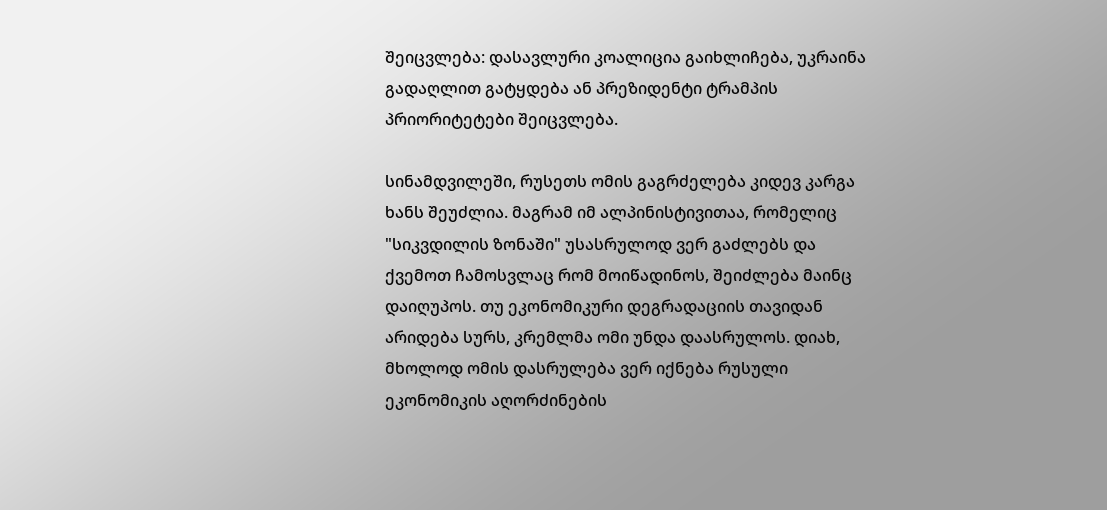შეიცვლება: დასავლური კოალიცია გაიხლიჩება, უკრაინა გადაღლით გატყდება ან პრეზიდენტი ტრამპის პრიორიტეტები შეიცვლება.

სინამდვილეში, რუსეთს ომის გაგრძელება კიდევ კარგა ხანს შეუძლია. მაგრამ იმ ალპინისტივითაა, რომელიც "სიკვდილის ზონაში" უსასრულოდ ვერ გაძლებს და ქვემოთ ჩამოსვლაც რომ მოიწადინოს, შეიძლება მაინც დაიღუპოს. თუ ეკონომიკური დეგრადაციის თავიდან არიდება სურს, კრემლმა ომი უნდა დაასრულოს. დიახ, მხოლოდ ომის დასრულება ვერ იქნება რუსული ეკონომიკის აღორძინების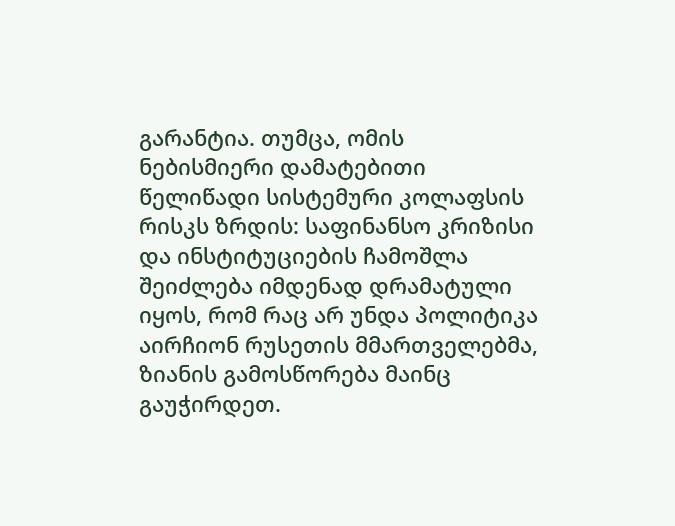გარანტია. თუმცა, ომის ნებისმიერი დამატებითი წელიწადი სისტემური კოლაფსის რისკს ზრდის: საფინანსო კრიზისი და ინსტიტუციების ჩამოშლა შეიძლება იმდენად დრამატული იყოს, რომ რაც არ უნდა პოლიტიკა აირჩიონ რუსეთის მმართველებმა, ზიანის გამოსწორება მაინც გაუჭირდეთ.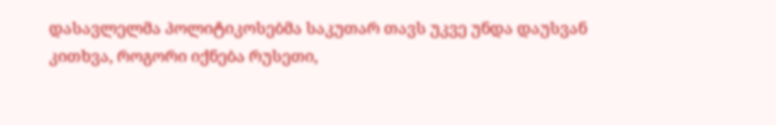დასავლელმა პოლიტიკოსებმა საკუთარ თავს უკვე უნდა დაუსვან კითხვა, როგორი იქნება რუსეთი,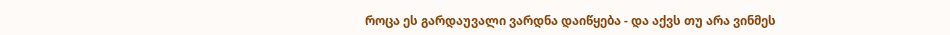როცა ეს გარდაუვალი ვარდნა დაიწყება - და აქვს თუ არა ვინმეს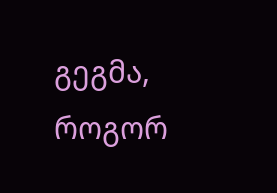გეგმა, როგორ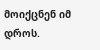მოიქცნენ იმ დროს.